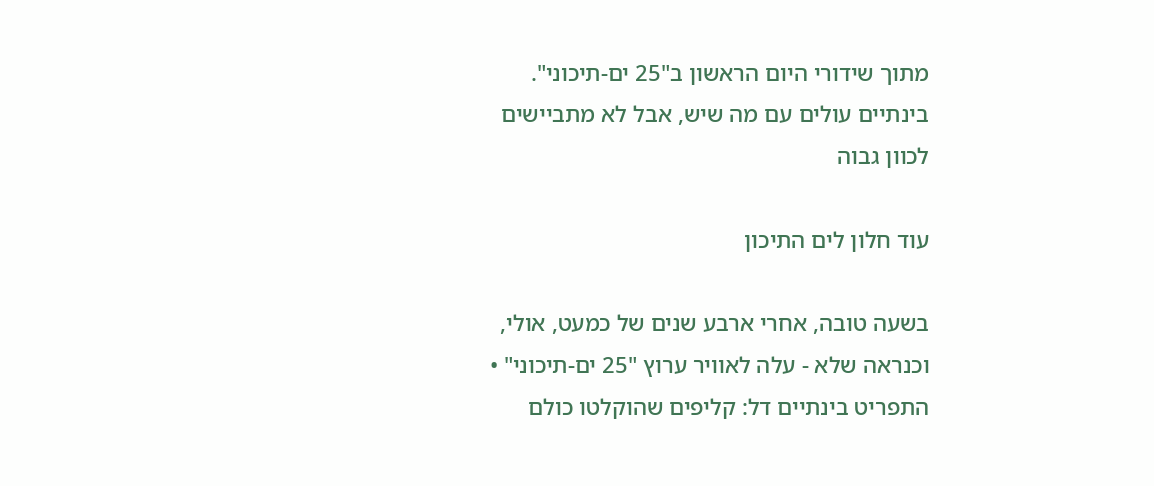מתוך שידורי היום הראשון ב"25 ים-תיכוני". בינתיים עולים עם מה שיש, אבל לא מתביישים לכוון גבוה

עוד חלון לים התיכון

בשעה טובה, אחרי ארבע שנים של כמעט, אולי, וכנראה שלא - עלה לאוויר ערוץ "25 ים-תיכוני" • התפריט בינתיים דל: קליפים שהוקלטו כולם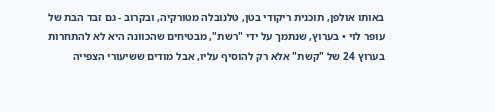באותו אולפן, תוכנית ריקודי בטן, טלנובלה מטורקיה, ובקרוב - גם זבד הבת של עופר לוי • בערוץ, שנתמך על ידי "רשת", מבטיחים שהכוונה היא לא להתחרות בערוץ 24 של "קשת" אלא רק להוסיף עליו, אבל מודים ששיעורי הצפייה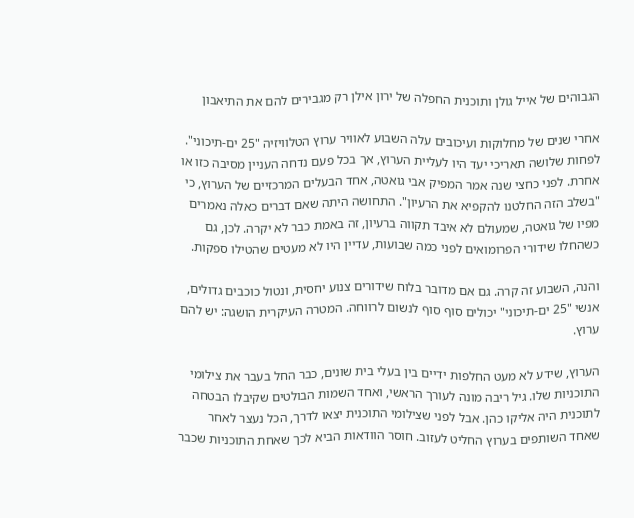הגבוהים של אייל גולן ותוכנית החפלה של ירון אילן רק מגבירים להם את התיאבון

אחרי שנים של מחלוקות ועיכובים עלה השבוע לאוויר ערוץ הטלוויזיה "25 ים-תיכוני". לפחות שלושה תאריכי יעד היו לעליית הערוץ, אך בכל פעם נדחה העניין מסיבה כזו או אחרת. לפני כחצי שנה אמר המפיק אבי גואטה, אחד הבעלים המרכזיים של הערוץ, כי "בשלב הזה החלטנו להקפיא את הרעיון". התחושה היתה שאם דברים כאלה נאמרים מפיו של גואטה, שמעולם לא איבד תקווה ברעיון, זה באמת כבר לא יקרה. לכן, גם כשהחלו שידורי הפרומואים לפני כמה שבועות, עדיין היו לא מעטים שהטילו ספקות.

והנה, השבוע זה קרה. גם אם מדובר בלוח שידורים צנוע יחסית, ונטול כוכבים גדולים, אנשי "25 ים-תיכוני" יכולים סוף סוף לנשום לרווחה. המטרה העיקרית הושגה: יש להם ערוץ.

הערוץ, שידע לא מעט החלפות ידיים בין בעלי בית שונים, כבר החל בעבר את צילומי התוכניות שלו. גיל ריבה מונה לעורך הראשי, ואחד השמות הבולטים שקיבלו הבטחה לתוכנית היה אליקו כהן. אבל לפני שצילומי התוכנית יצאו לדרך, הכל נעצר לאחר שאחד השותפים בערוץ החליט לעזוב. חוסר הוודאות הביא לכך שאחת התוכניות שכבר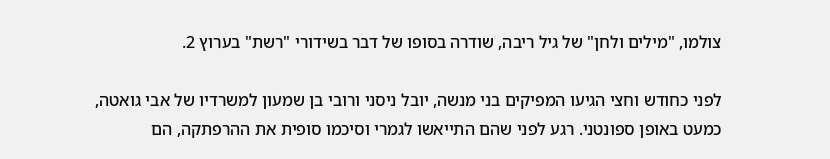צולמו, "מילים ולחן" של גיל ריבה, שודרה בסופו של דבר בשידורי "רשת" בערוץ 2.

לפני כחודש וחצי הגיעו המפיקים בני מנשה, יובל ניסני ורובי בן שמעון למשרדיו של אבי גואטה, כמעט באופן ספונטני. רגע לפני שהם התייאשו לגמרי וסיכמו סופית את ההרפתקה, הם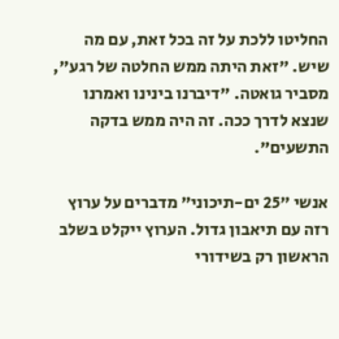החליטו ללכת על זה בכל זאת, עם מה שיש. "זאת היתה ממש החלטה של רגע", מסביר גואטה. "דיברנו בינינו ואמרנו שנצא לדרך ככה. זה היה ממש בדקה התשעים".

אנשי "25 ים-תיכוני" מדברים על ערוץ רזה עם תיאבון גדול. הערוץ ייקלט בשלב הראשון רק בשידורי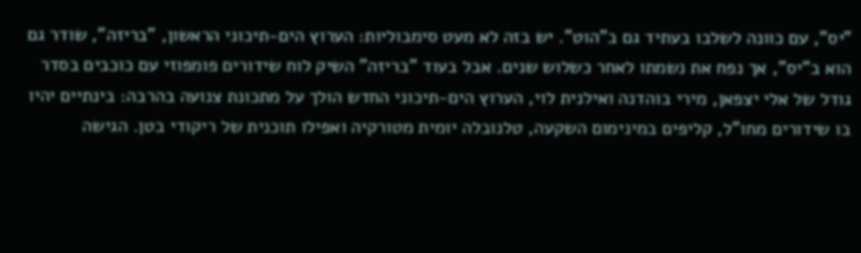"יס", עם כוונה לשלבו בעתיד גם ב"הוט". יש בזה לא מעט סימבוליות: הערוץ הים-תיכוני הראשון, "בריזה", שודר גם הוא ב"יס", אך נפח את נשמתו לאחר כשלוש שנים. אבל בעוד "בריזה" השיק לוח שידורים פומפוזי עם כוכבים בסדר גודל של אלי יצפאן, מירי בוהדנה ואילנית לוי, הערוץ הים-תיכוני החדש הולך על מתכונת צנועה בהרבה: בינתיים יהיו בו שידורים מחו"ל, קליפים במינימום השקעה, טלנובלה יומית מטורקיה ואפילו תוכנית של ריקודי בטן. הגישה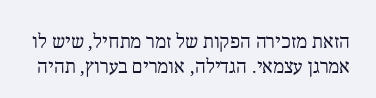הזאת מזכירה הפקות של זמר מתחיל, שיש לו אמרגן עצמאי. הגדילה, אומרים בערוץ, תהיה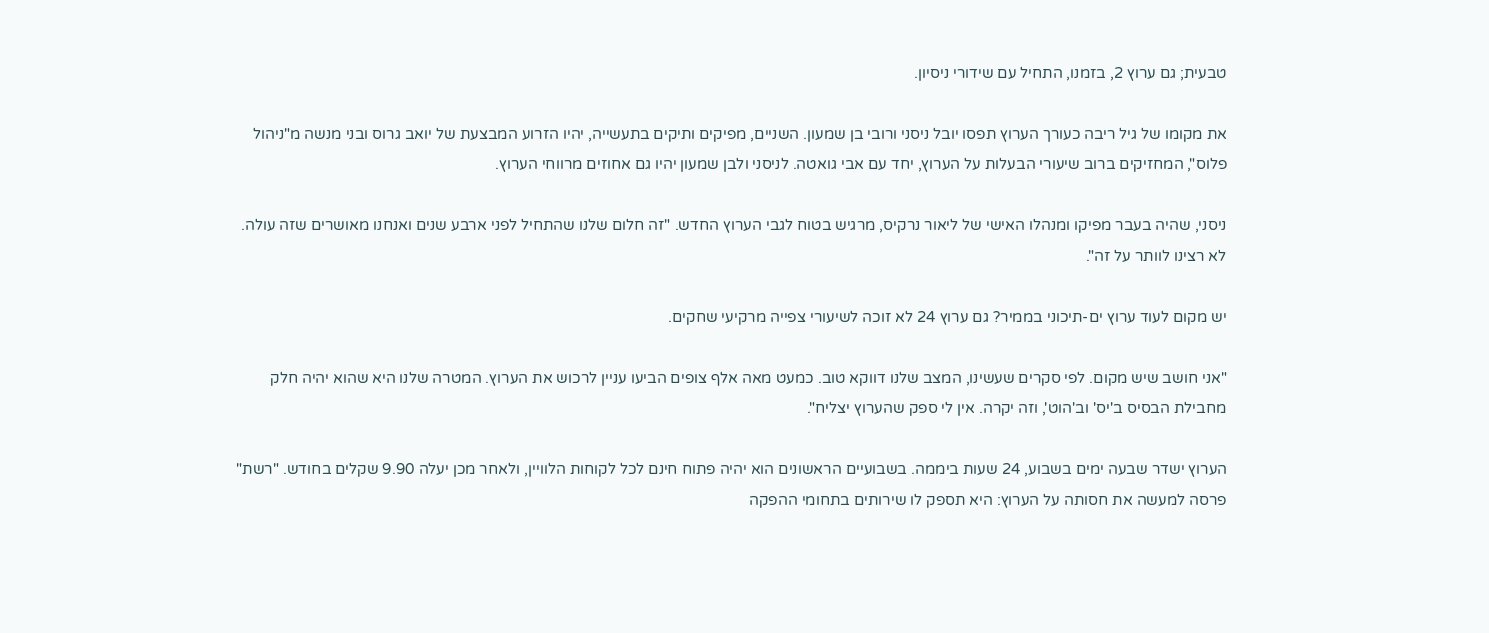טבעית; גם ערוץ 2, בזמנו, התחיל עם שידורי ניסיון.

את מקומו של גיל ריבה כעורך הערוץ תפסו יובל ניסני ורובי בן שמעון. השניים, מפיקים ותיקים בתעשייה, יהיו הזרוע המבצעת של יואב גרוס ובני מנשה מ"ניהול פלוס", המחזיקים ברוב שיעורי הבעלות על הערוץ, יחד עם אבי גואטה. לניסני ולבן שמעון יהיו גם אחוזים מרווחי הערוץ.

ניסני, שהיה בעבר מפיקו ומנהלו האישי של ליאור נרקיס, מרגיש בטוח לגבי הערוץ החדש. "זה חלום שלנו שהתחיל לפני ארבע שנים ואנחנו מאושרים שזה עולה. לא רצינו לוותר על זה".

יש מקום לעוד ערוץ ים-תיכוני בממיר? גם ערוץ 24 לא זוכה לשיעורי צפייה מרקיעי שחקים.

"אני חושב שיש מקום. לפי סקרים שעשינו, המצב שלנו דווקא טוב. כמעט מאה אלף צופים הביעו עניין לרכוש את הערוץ. המטרה שלנו היא שהוא יהיה חלק מחבילת הבסיס ב'יס' וב'הוט', וזה יקרה. אין לי ספק שהערוץ יצליח".

הערוץ ישדר שבעה ימים בשבוע, 24 שעות ביממה. בשבועיים הראשונים הוא יהיה פתוח חינם לכל לקוחות הלוויין, ולאחר מכן יעלה 9.90 שקלים בחודש. "רשת" פרסה למעשה את חסותה על הערוץ: היא תספק לו שירותים בתחומי ההפקה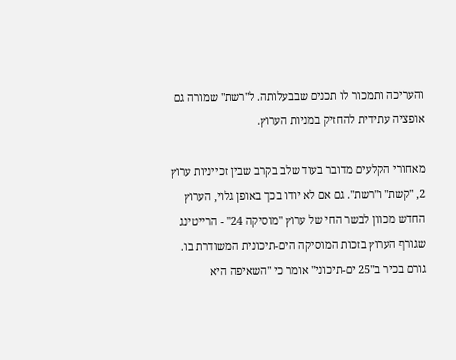והעריכה ותמכור לו תכנים שבבעלותה. ל"רשת" שמורה גם אופציה עתידית להחזיק במניות הערוץ.

מאחורי הקלעים מדובר בעוד שלב בקרב שבין זכייניות ערוץ 2, "קשת" ו"רשת". גם אם לא יודו בכך באופן גלוי, הערוץ החדש מכוון לבשר החי של ערוץ "מוסיקה 24" - הרייטינג שגורף הערוץ בזכות המוסיקה הים-תיכונית המשודרת בו. גורם בכיר ב"25 ים-תיכוני" אומר כי "השאיפה היא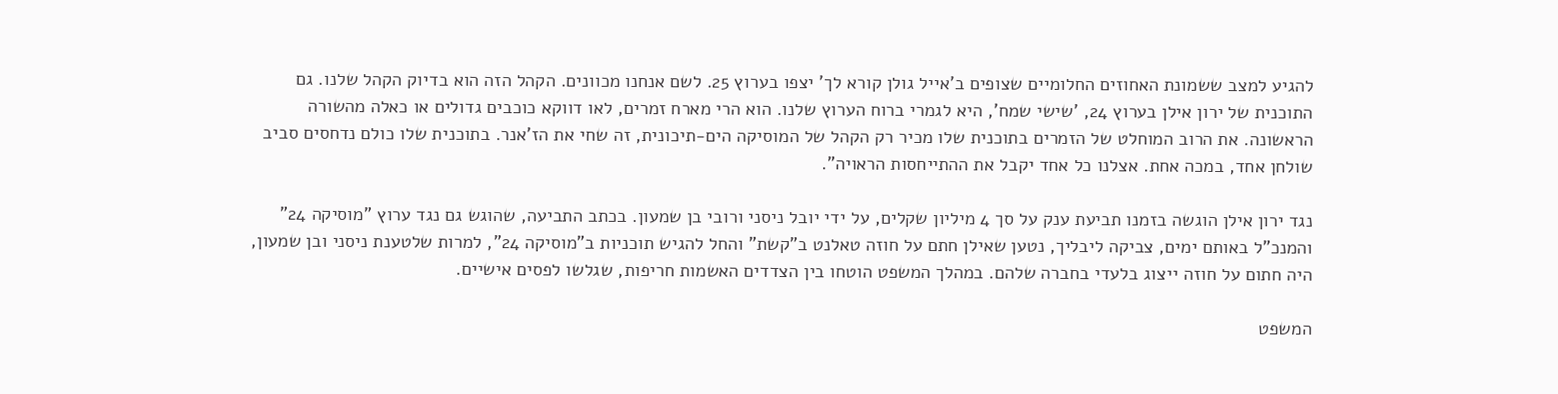להגיע למצב ששמונת האחוזים החלומיים שצופים ב'אייל גולן קורא לך' יצפו בערוץ 25. לשם אנחנו מכוונים. הקהל הזה הוא בדיוק הקהל שלנו. גם התוכנית של ירון אילן בערוץ 24, 'שישי שמח', היא לגמרי ברוח הערוץ שלנו. הוא הרי מארח זמרים, לאו דווקא כוכבים גדולים או כאלה מהשורה הראשונה. את הרוב המוחלט של הזמרים בתוכנית שלו מכיר רק הקהל של המוסיקה הים-תיכונית, זה שחי את הז'אנר. בתוכנית שלו כולם נדחסים סביב שולחן אחד, במכה אחת. אצלנו כל אחד יקבל את ההתייחסות הראויה".

נגד ירון אילן הוגשה בזמנו תביעת ענק על סך 4 מיליון שקלים, על ידי יובל ניסני ורובי בן שמעון. בכתב התביעה, שהוגש גם נגד ערוץ "מוסיקה 24" והמנכ"ל באותם ימים, צביקה ליבליך, נטען שאילן חתם על חוזה טאלנט ב"קשת" והחל להגיש תוכניות ב"מוסיקה 24", למרות שלטענת ניסני ובן שמעון, היה חתום על חוזה ייצוג בלעדי בחברה שלהם. במהלך המשפט הוטחו בין הצדדים האשמות חריפות, שגלשו לפסים אישיים.

המשפט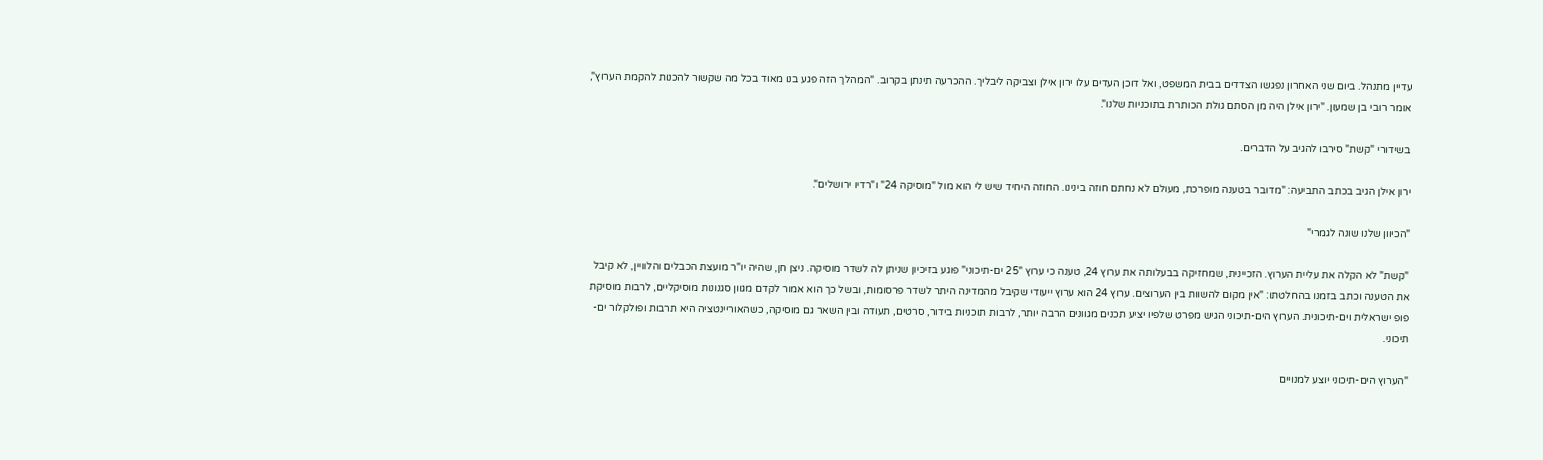עדיין מתנהל. ביום שני האחרון נפגשו הצדדים בבית המשפט, ואל דוכן העדים עלו ירון אילן וצביקה ליבליך. ההכרעה תינתן בקרוב. "המהלך הזה פגע בנו מאוד בכל מה שקשור להכנות להקמת הערוץ", אומר רובי בן שמעון. "ירון אילן היה מן הסתם גולת הכותרת בתוכניות שלנו".

בשידורי "קשת" סירבו להגיב על הדברים.

ירון אילן הגיב בכתב התביעה: "מדובר בטענה מופרכת, מעולם לא נחתם חוזה בינינו. החוזה היחיד שיש לי הוא מול "מוסיקה 24" ו"רדיו ירושלים".

"הכיוון שלנו שונה לגמרי"

"קשת" לא הקלה את עליית הערוץ. הזכיינית, שמחזיקה בבעלותה את ערוץ 24, טענה כי ערוץ "25 ים-תיכוני" פוגע בזיכיון שניתן לה לשדר מוסיקה. ניצן חן, שהיה יו"ר מועצת הכבלים והלוויין, לא קיבל את הטענה וכתב בזמנו בהחלטתו: "אין מקום להשוות בין הערוצים. ערוץ 24 הוא ערוץ ייעודי שקיבל מהמדינה היתר לשדר פרסומות, ובשל כך הוא אמור לקדם מגוון סגנונות מוסיקליים, לרבות מוסיקת פופ ישראלית וים-תיכונית. הערוץ הים-תיכוני הגיש מפרט שלפיו יציע תכנים מגוונים הרבה יותר, לרבות תוכניות בידור, סרטים, תעודה ובין השאר גם מוסיקה, כשהאוריינטציה היא תרבות ופולקלור ים-תיכוני.

"הערוץ הים-תיכוני יוצע למנויים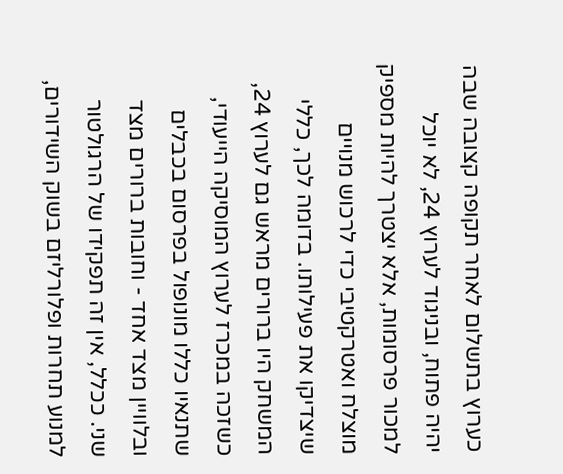כערוץ בתשלום לאחר תקופה קצובה שבה יהיה פתוח, ובניגוד לערוץ 24, לא יוכל למכור פרסומות, אלא יצטרך להיות מספיק מוצלח ואטרקטיבי כדי לרכוש מנויים שיצדיקו את פעילותו. בדומה לכך, כללי המשחק היו ברורים מראש גם לערוץ 24, כשזכה במכרז לערוץ המוסיקה הייעודי, שתנאיו כללו מונופול בפרסום בכבלים ובלוויין מצד אחד - וחובות ברורים מצד שני. ככלל, אין זה תפקידו של הרגולטור למנוע תחרות ופלורליזם בשוק השידורים,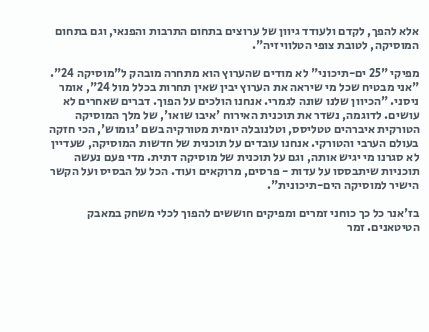אלא להפך, לקדם ולעודד גיוון של ערוצים בתחום התרבות והפנאי, וגם בתחום המוסיקה, לטובת צופי הטלוויזיה".

מפיקי "25 ים-תיכוני" לא מודים שהערוץ הוא מתחרה מובהק ל"מוסיקה 24". "אני מבטיח שכל מי שיראה את הערוץ יבין שאין תחרות בכלל מול 24", אומר ניסני. "הכיוון שלנו שונה לגמרי. אנחנו הולכים על הפוך. דברים שאחרים לא עושים. לדוגמה, נשדר את תוכנית האירוח 'איבו שואו', של מלך המוסיקה הטורקית איברהים טטליסס, וטלנובלה יומית מטורקיה בשם 'גומוש', הכי חזקה בעולם הערבי והטורקי. אנחנו עובדים על תוכנית של חדשות המוסיקה, שעדיין לא סגרנו מי יגיש אותה, וגם על תוכנית של מוסיקה דתית. מדי פעם נעשה תוכניות שיתבססו על עדות - פרסים, מרוקאים ועוד. הכל על הבסיס ועל הקשר הישיר למוסיקה הים-תיכונית".

בז'אנר כל כך כוחני זמרים ומפיקים חוששים להפוך לכלי משחק במאבק הטיטאנים. זמר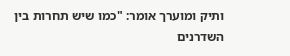ותיק ומוערך אומר: "כמו שיש תחרות בין השדרנים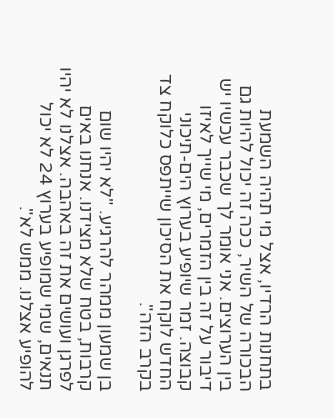בתחנות הרדיו, אצל מי תהיה השמעת הבכורה של השיר, ככה זה יכול להיות גם בין הערוצים. אני אומר לך שכבר עכשיו יש דיבור על זה בין הזמרים, מי שייך לאיזו קבוצה. זמר שיופיע בערוץ הים-תיכוני החדש לוקח את הסיכון שייתפס כלוקח צד בקרב הזה".

בן שמעון ממהר להרגיע. "לא יהיו שום קרבות, בטח שלא מצידנו. אנחנו באים לפרגן ועושים את זה באהבה. אצלנו לא יהיו תנאים, שמי שמופיע בערוץ 24 לא יכול להופיע אצלנו. ממש לא".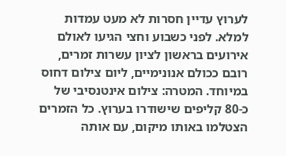לערוץ עדיין חסרות לא מעט עמדות למלא. לפני כשבוע וחצי הגיעו לאולם אירועים בראשון לציון עשרות זמרים, רובם ככולם אנונימיים, ליום צילום דחוס במיוחד. המטרה: צילום אינטנסיבי של כ-80 קליפים שישודרו בערוץ. כל הזמרים הצטלמו באותו מיקום, עם אותה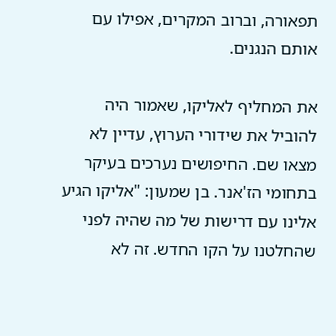תפאורה, וברוב המקרים, אפילו עם אותם הנגנים.

את המחליף לאליקו, שאמור היה להוביל את שידורי הערוץ, עדיין לא מצאו שם. החיפושים נערכים בעיקר בתחומי הז'אנר. בן שמעון: "אליקו הגיע אלינו עם דרישות של מה שהיה לפני שהחלטנו על הקו החדש. זה לא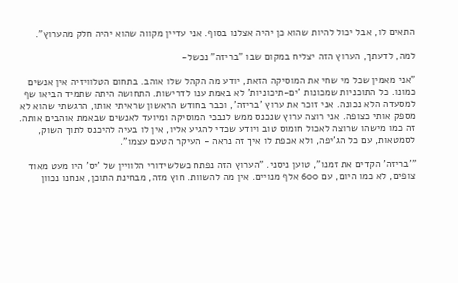התאים לו, אבל יכול להיות שהוא כן יהיה אצלנו בסוף. אני עדיין מקווה שהוא יהיה חלק מהערוץ".

למה, לדעתך, הערוץ הזה יצליח במקום שבו "בריזה" נכשל-

"אני מאמין שכל מי שחי את המוסיקה הזאת, יודע מה הקהל שלו אוהב. בתחום הטלוויזיה אין אנשים כמונו. כל התוכניות שמכונות 'ים-תיכוניות' לא באמת ענו לדרישות. התחושה היתה שתמיד הביאו שף למסעדה הלא נכונה. אני זוכר את ערוץ 'בריזה', וכבר בחודש הראשון שראיתי אותו, הרגשתי שהוא לא מספק אותי כצופה. אני רוצה ערוץ שנכנס ממש לנבכי המוסיקה ומיועד לאנשים שבאמת אוהבים אותה. זה כמו מישהו שרוצה לאכול חומוס טוב ויודע שכדי להגיע אליו, אין לו בעיה להיכנס לתוך השוק, לסמטאות, עם כל הג'יפה, ולא אכפת לו איך זה נראה - העיקר הטעם עצמו".

"'בריזה' הקדים את זמנו", טוען ניסני. "הערוץ הזה נפתח כשלשידורי הלוויין של 'יס' היו מעט מאוד צופים, לא כמו היום, עם 600 אלף מנויים. אין מה להשוות. חוץ מזה, מבחינת התוכן, אנחנו נכוון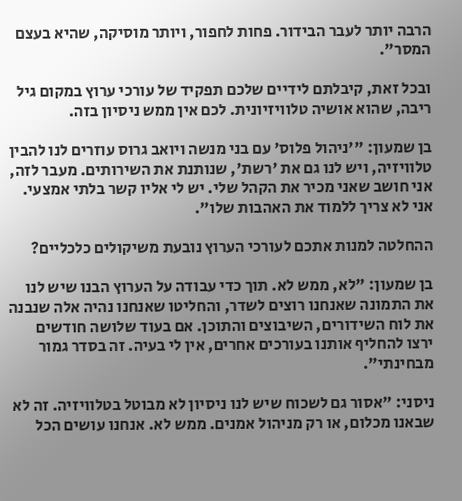הרבה יותר לעבר הבידור. פחות לחפור, ויותר מוסיקה, שהיא בעצם המסר".

ובכל זאת, קיבלתם לידיים שלכם תפקיד של עורכי ערוץ במקום גיל ריבה, שהוא אושיה טלוויזיונית. לכם אין ממש ניסיון בזה.

בן שמעון: "'ניהול פלוס' עם בני מנשה ויואב גרוס עוזרים לנו להבין טלוויזיה, ויש לנו גם את 'רשת', שנותנת את השירותים. מעבר לזה, אני חושב שאני מכיר את הקהל שלי. יש לי אליו קשר בלתי אמצעי. אני לא צריך ללמוד את האהבות שלו".

ההחלטה למנות אתכם לעורכי הערוץ נובעת משיקולים כלכליים?

בן שמעון: "לא, ממש לא. תוך כדי עבודה על הערוץ הבנו שיש לנו את התמונה שאנחנו רוצים לשדר, והחליטו שאנחנו נהיה אלה שנבנה את לוח השידורים, השיבוצים והתוכן. אם בעוד שלושה חודשים ירצו להחליף אותנו בעורכים אחרים, אין לי בעיה. זה בסדר גמור מבחינתי".

ניסני: "אסור גם לשכוח שיש לנו ניסיון לא מבוטל בטלוויזיה. זה לא שבאנו מכלום, או רק מניהול אמנים. ממש לא. אנחנו עושים הכל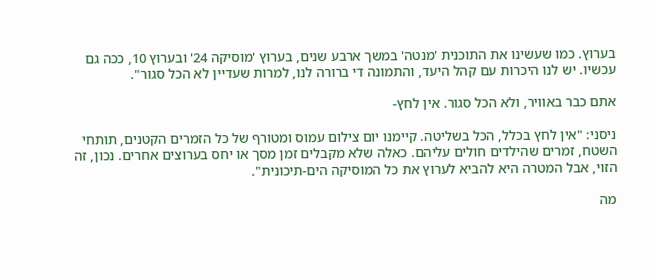בערוץ. כמו שעשינו את התוכנית 'מנטה' במשך ארבע שנים, בערוץ 'מוסיקה 24' ובערוץ 10, ככה גם עכשיו. יש לנו היכרות עם קהל היעד, והתמונה די ברורה לנו, למרות שעדיין לא הכל סגור".

אתם כבר באוויר, ולא הכל סגור. אין לחץ-

ניסני: "אין לחץ בכלל, הכל בשליטה. קיימנו יום צילום עמוס ומטורף של כל הזמרים הקטנים, תותחי השטח, זמרים שהילדים חולים עליהם. כאלה שלא מקבלים זמן מסך או יחס בערוצים אחרים. נכון, זה הזוי, אבל המטרה היא להביא לערוץ את כל המוסיקה הים-תיכונית".

מה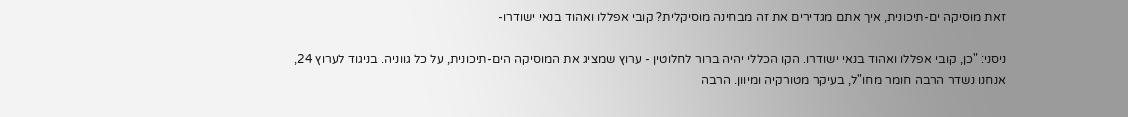זאת מוסיקה ים-תיכונית, איך אתם מגדירים את זה מבחינה מוסיקלית? קובי אפללו ואהוד בנאי ישודרו-

ניסני: "כן, קובי אפללו ואהוד בנאי ישודרו. הקו הכללי יהיה ברור לחלוטין - ערוץ שמציג את המוסיקה הים-תיכונית, על כל גווניה. בניגוד לערוץ 24, אנחנו נשדר הרבה חומר מחו"ל, בעיקר מטורקיה ומיוון. הרבה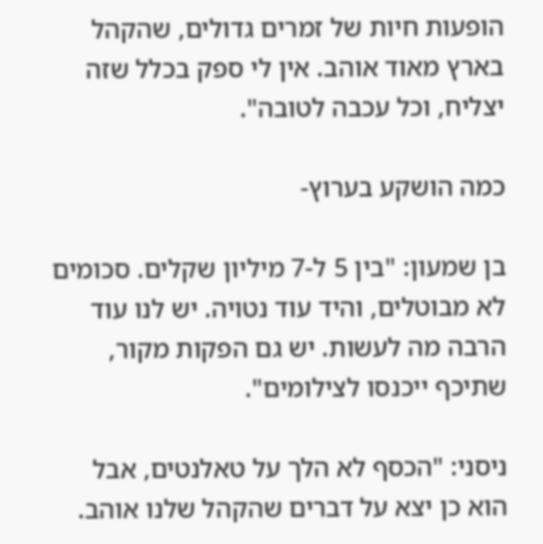הופעות חיות של זמרים גדולים, שהקהל בארץ מאוד אוהב. אין לי ספק בכלל שזה יצליח, וכל עכבה לטובה".

כמה הושקע בערוץ-

בן שמעון: "בין 5 ל-7 מיליון שקלים. סכומים לא מבוטלים, והיד עוד נטויה. יש לנו עוד הרבה מה לעשות. יש גם הפקות מקור, שתיכף ייכנסו לצילומים".

ניסני: "הכסף לא הלך על טאלנטים, אבל הוא כן יצא על דברים שהקהל שלנו אוהב.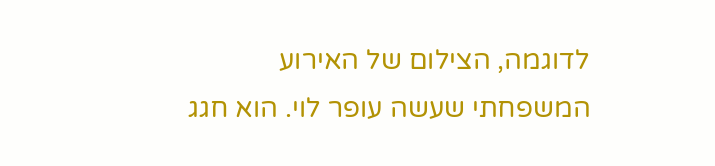לדוגמה, הצילום של האירוע המשפחתי שעשה עופר לוי. הוא חגג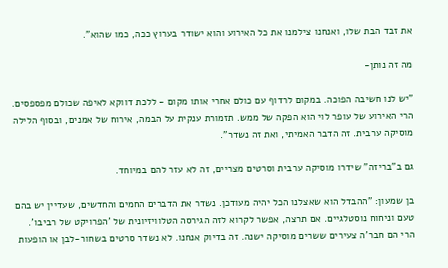את זבד הבת שלו, ואנחנו צילמנו את כל האירוע והוא ישודר בערוץ ככה, כמו שהוא".

מה זה נותן-

"יש לנו חשיבה הפוכה. במקום לרדוף עם כולם אחרי אותו מקום - ללכת דווקא לאיפה שכולם מפספסים. הרי האירוע של עופר לוי הוא הפקה של ממש. תזמורת ענקית על הבמה, אירוח של אמנים, ובסוף הלילה מוסיקה ערבית. זה הדבר האמיתי, ואת זה נשדר".

גם ב"בריזה" שידרו מוסיקה ערבית וסרטים מצריים, זה לא עזר להם במיוחד.

בן שמעון: "ההבדל הוא שאצלנו הכל יהיה מעודכן. נשדר את הדברים החמים והחדשים, שעדיין יש בהם טעם וניחוח נוסטלגיים. אם תרצה, אפשר לקרוא לזה הגירסה הטלוויזיונית של 'הפרויקט של רביבו'. הרי הם חבר'ה צעירים ששרים מוסיקה ישנה. זה בדיוק אנחנו. לא נשדר סרטים בשחור-לבן או הופעות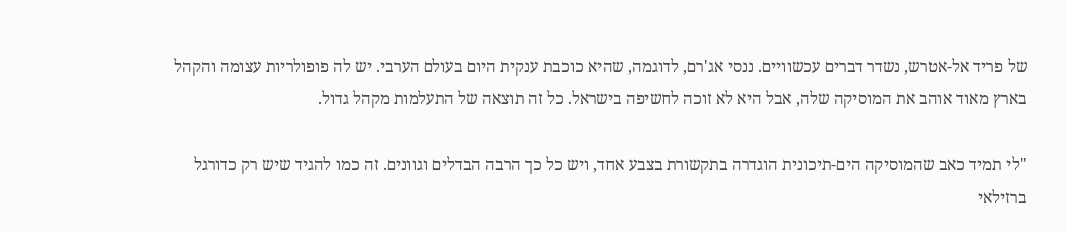של פריד אל-אטרש, נשדר דברים עכשוויים. ננסי אג'רם, לדוגמה, שהיא כוכבת ענקית היום בעולם הערבי. יש לה פופולריות עצומה והקהל בארץ מאוד אוהב את המוסיקה שלה, אבל היא לא זוכה לחשיפה בישראל. כל זה תוצאה של התעלמות מקהל גדול.

"לי תמיד כאב שהמוסיקה הים-תיכונית הוגדרה בתקשורת בצבע אחד, ויש כל כך הרבה הבדלים וגוונים. זה כמו להגיד שיש רק כדורגל ברזילאי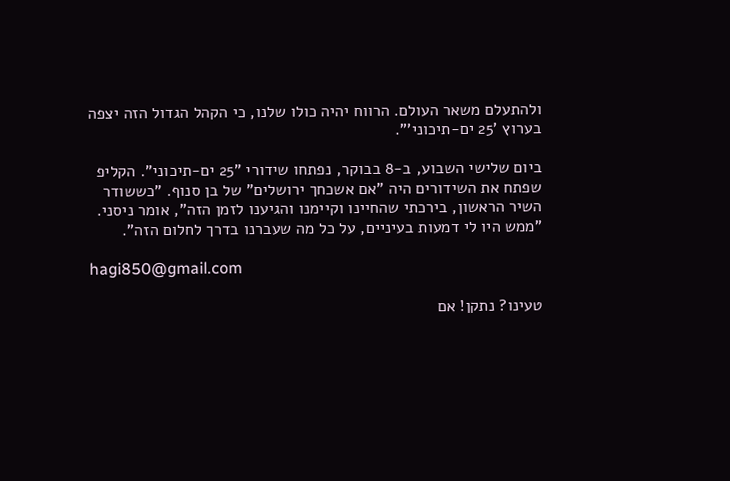ולהתעלם משאר העולם. הרווח יהיה כולו שלנו, כי הקהל הגדול הזה יצפה בערוץ '25 ים-תיכוני'".

ביום שלישי השבוע, ב-8 בבוקר, נפתחו שידורי "25 ים-תיכוני". הקליפ שפתח את השידורים היה "אם אשכחך ירושלים" של בן סנוף. "כששודר השיר הראשון, בירכתי שהחיינו וקיימנו והגיענו לזמן הזה", אומר ניסני. "ממש היו לי דמעות בעיניים, על כל מה שעברנו בדרך לחלום הזה".

hagi850@gmail.com

טעינו? נתקן! אם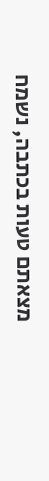מצאתם טעות בכתבה, נשמח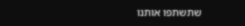שתשתפו אותנו